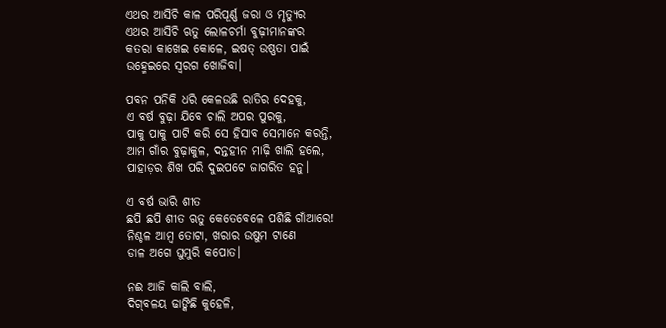ଏଥର ଆସିଚି କାଳ ପରିପୂର୍ଣ୍ଣ ଜରା ଓ ମୃତ୍ୟୁର
ଏଥର ଆସିଚି ଋତୁ ଲୋଳଚର୍ମା ବୁଢ଼ୀମାନଙ୍କର
କତରା କାଖେଇ କୋଳେ, ଇଷତ୍‌ ଉଷ୍ଣତା ପାଇଁ
ଉହ୍ମେଇରେ ସ୍ବରଗ ଖୋଜିବା।

ପବନ ପନିକି ଧରି କେଳଉଛି ରାତିର ଦେହକୁ,
ଏ ବର୍ଷ ବୁଢ଼ା ଯିବେ ଚାଲି ଅପର ପୁରକୁ,
ପାକୁ ପାକୁ ପାଟି କରି ସେ ହିସାବ ସେମାନେ କରନ୍ତି,
ଆମ ଗାଁର ବୁଢ଼ାକୁଳ, ଦନ୍ତହୀନ ମାଢ଼ି ଖାଲି ହଲେ,
ପାହାଡ଼ର ଶିଖ ପରି ଦୁଇପଟେ ଜାଗରିତ ହନୁ।

ଏ ବର୍ଷ ଭାରି ଶୀତ
ଛପି ଛପି ଶୀତ ଋତୁ କେତେବେଳେ ପଶିଛି ଗାଁଆରେ!
ନିଶ୍ଚଳ ଆମ୍ବ ତୋଟା, ଖରାର ଉଷୁମ ଟାଣେ
ଡାଳ ଅଗେ ଘୁମୁରି କପୋତ।

ନଈ ଆଜି କାଲି ବାଲି,
ଦିଗ୍‌ବଳୟ ଢାଙ୍କିଛି କୁହେଳି,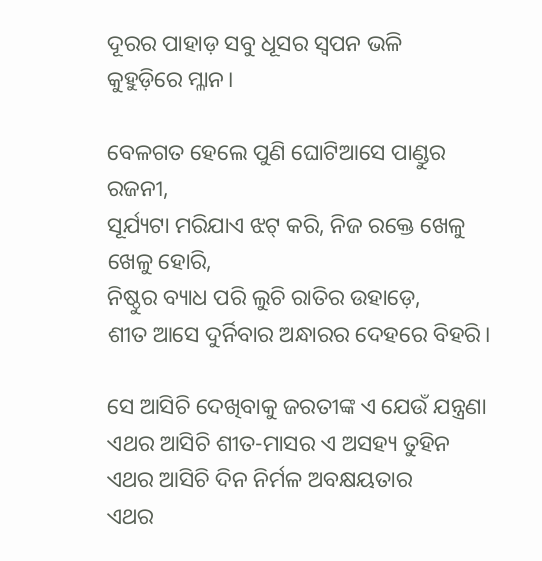ଦୂରର ପାହାଡ଼ ସବୁ ଧୂସର ସ୍ବପନ ଭଳି
କୁହୁଡ଼ିରେ ମ୍ଳାନ।

ବେଳଗତ ହେଲେ ପୁଣି ଘୋଟିଆସେ ପାଣ୍ଡୁର ରଜନୀ,
ସୂର୍ଯ୍ୟଟା ମରିଯାଏ ଝଟ୍‌ କରି, ନିଜ ରକ୍ତେ ଖେଳୁ ଖେଳୁ ହୋରି,
ନିଷ୍ଠୁର ବ୍ୟାଧ ପରି ଲୁଚି ରାତିର ଉହାଡ଼େ,
ଶୀତ ଆସେ ଦୁର୍ନିବାର ଅନ୍ଧାରର ଦେହରେ ବିହରି।

ସେ ଆସିଚି ଦେଖିବାକୁ ଜରତୀଙ୍କ ଏ ଯେଉଁ ଯନ୍ତ୍ରଣା
ଏଥର ଆସିଚି ଶୀତ-ମାସର ଏ ଅସହ୍ୟ ତୁହିନ
ଏଥର ଆସିଚି ଦିନ ନିର୍ମଳ ଅବକ୍ଷୟତାର
ଏଥର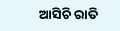ଆସିଚି ରାତି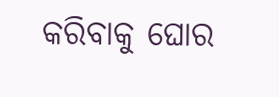କରିବାକୁ ଘୋର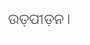ଉତ୍‌ପୀଡ଼ନ।